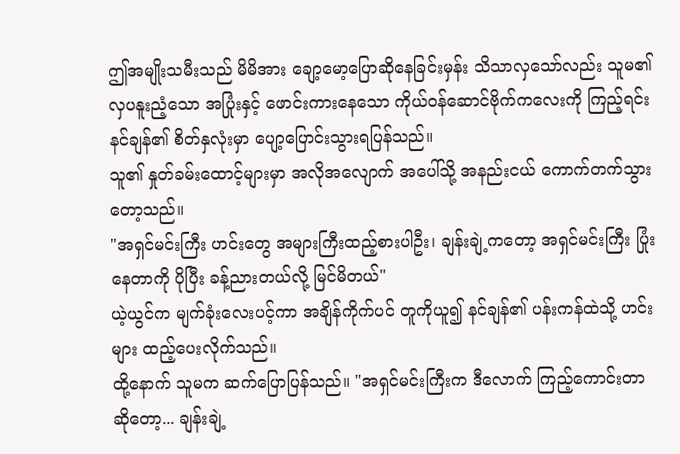ဤအမျိုးသမီးသည် မိမိအား ချော့မော့ပြောဆိုနေခြင်းမှန်း သိသာလှသော်လည်း သူမ၏ လှပနူးညံ့သော အပြုံးနှင့် ဖောင်းကားနေသော ကိုယ်ဝန်ဆောင်ဗိုက်ကလေးကို ကြည့်ရင်း နင်ချန်၏ စိတ်နှလုံးမှာ ပျော့ပြောင်းသွားရပြန်သည်။
သူ၏ နှုတ်ခမ်းထောင့်များမှာ အလိုအလျောက် အပေါ်သို့ အနည်းငယ် ကောက်တက်သွားတော့သည်။
"အရှင်မင်းကြီး ဟင်းတွေ အများကြီးထည့်စားပါဦး၊ ချန်းချဲ့ကတော့ အရှင်မင်းကြီး ပြုံးနေတာကို ပိုပြီး ခန့်ညားတယ်လို့ မြင်မိတယ်"
ယဲ့ယွင်က မျက်ခုံးလေးပင့်ကာ အချိန်ကိုက်ပင် တူကိုယူ၍ နင်ချန်၏ ပန်းကန်ထဲသို့ ဟင်းများ ထည့်ပေးလိုက်သည်။
ထို့နောက် သူမက ဆက်ပြောပြန်သည်။ "အရှင်မင်းကြီးက ဒီလောက် ကြည့်ကောင်းတာဆိုတော့... ချန်းချဲ့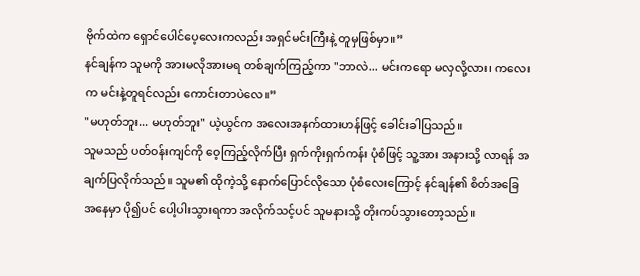ဗိုက်ထဲက ရှောင်ပေါင်ပေ့လေးကလည်း အရှင်မင်းကြီးနဲ့ တူမှဖြစ်မှာ။”
နင်ချန်က သူမကို အားမလိုအားမရ တစ်ချက်ကြည့်ကာ "ဘာလဲ... မင်းကရော မလှလို့လား၊ ကလေးက မင်းနဲ့တူရင်လည်း ကောင်းတာပဲလေ။”
"မဟုတ်ဘူး... မဟုတ်ဘူး" ယဲ့ယွင်က အလေးအနက်ထားဟန်ဖြင့် ခေါင်းခါပြသည်။
သူမသည် ပတ်ဝန်းကျင်ကို ဝေ့ကြည့်လိုက်ပြီး ရှက်ကိုးရှက်ကန်း ပုံစံဖြင့် သူ့အား အနားသို့ လာရန် အချက်ပြလိုက်သည်။ သူမ၏ ထိုကဲ့သို့ နောက်ပြောင်လိုသော ပုံစံလေးကြောင့် နင်ချန်၏ စိတ်အခြေအနေမှာ ပို၍ပင် ပေါ့ပါးသွားရကာ အလိုက်သင့်ပင် သူမနားသို့ တိုးကပ်သွားတော့သည်။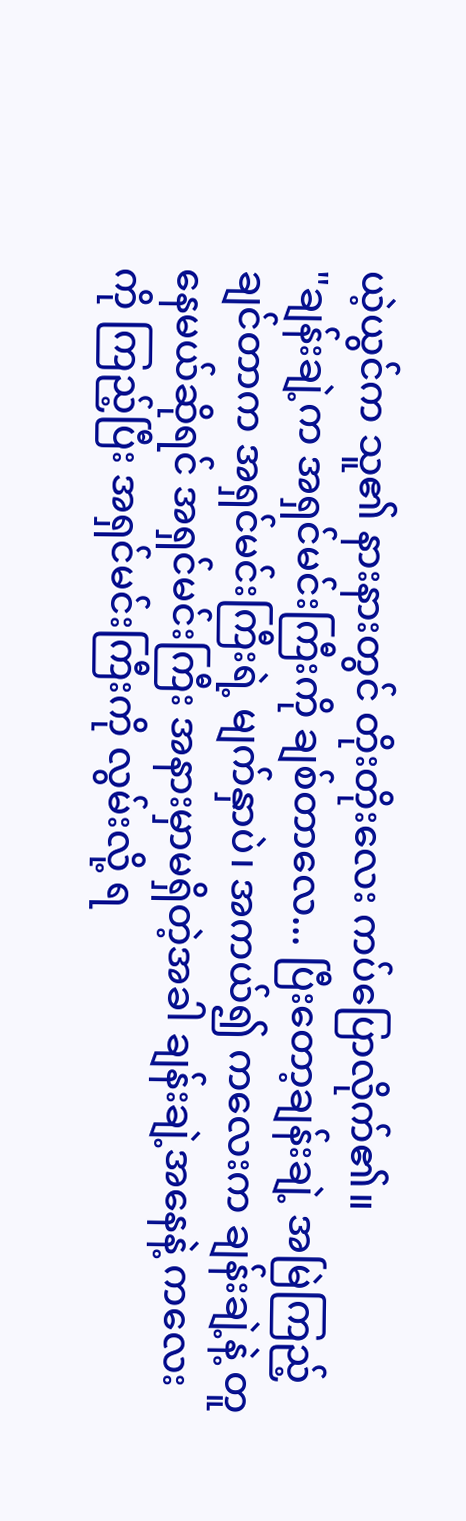ယဲ့ယွင်က သူ၏ နားနားတွင် တိုးတိုးလေး ကပ်ပြောလိုက်၏။
"ချန်းချဲ့က အရှင်မင်းကြီးကို ချစ်တာလေ... ပြီးတော့ချန်းချဲ့ အမြဲကြည့်ချင်တာက အရှင်မင်းကြီးရဲ့ မျက်နှာပဲ၊ အကယ်၍ ကလေးက ချန်းချဲ့နဲ့ တူနေမယ်ဆိုရင် အရှင်မင်းကြီး အနားမှာမရှိတဲ့အခါ ချန်းချဲ့အနေနဲ့ ကလေးကို ကြည့်ပြီး အရှင်မင်းကြီးကို လွမ်းလို့ ရ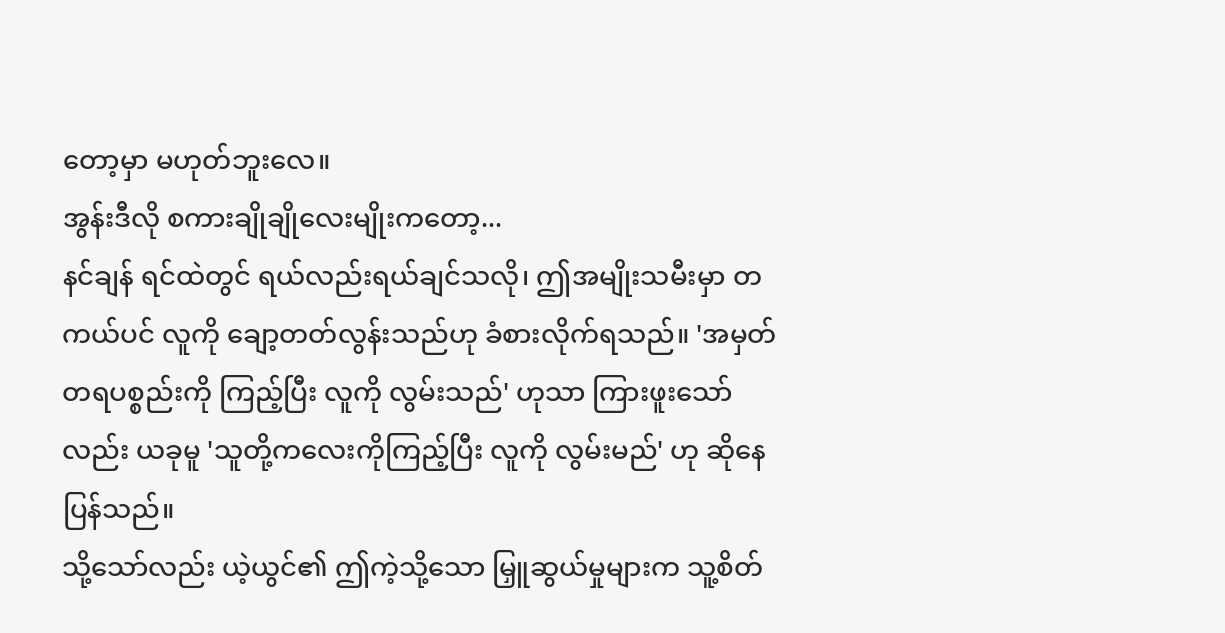တော့မှာ မဟုတ်ဘူးလေ။
အွန်းဒီလို စကားချိုချိုလေးမျိုးကတော့...
နင်ချန် ရင်ထဲတွင် ရယ်လည်းရယ်ချင်သလို၊ ဤအမျိုးသမီးမှာ တကယ်ပင် လူကို ချော့တတ်လွန်းသည်ဟု ခံစားလိုက်ရသည်။ 'အမှတ်တရပစ္စည်းကို ကြည့်ပြီး လူကို လွမ်းသည်' ဟုသာ ကြားဖူးသော်လည်း ယခုမူ 'သူတို့ကလေးကိုကြည့်ပြီး လူကို လွမ်းမည်' ဟု ဆိုနေပြန်သည်။
သို့သော်လည်း ယဲ့ယွင်၏ ဤကဲ့သို့သော မြှူဆွယ်မှုများက သူ့စိတ်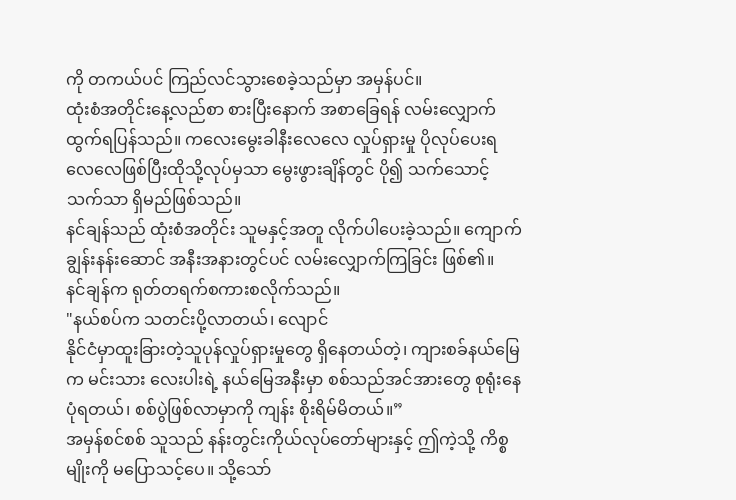ကို တကယ်ပင် ကြည်လင်သွားစေခဲ့သည်မှာ အမှန်ပင်။
ထုံးစံအတိုင်းနေ့လည်စာ စားပြီးနောက် အစာခြေရန် လမ်းလျှောက်ထွက်ရပြန်သည်။ ကလေးမွေးခါနီးလေလေ လှုပ်ရှားမှု ပိုလုပ်ပေးရလေလေဖြစ်ပြီးထိုသို့လုပ်မှသာ မွေးဖွားချိန်တွင် ပို၍ သက်သောင့်သက်သာ ရှိမည်ဖြစ်သည်။
နင်ချန်သည် ထုံးစံအတိုင်း သူမနှင့်အတူ လိုက်ပါပေးခဲ့သည်။ ကျောက်ချွန်းနန်းဆောင် အနီးအနားတွင်ပင် လမ်းလျှောက်ကြခြင်း ဖြစ်၏။
နင်ချန်က ရုတ်တရက်စကားစလိုက်သည်။
"နယ်စပ်က သတင်းပို့လာတယ်၊ လျောင်
နိုင်ငံမှာထူးခြားတဲ့သူပုန်လှုပ်ရှားမှုတွေ ရှိနေတယ်တဲ့၊ ကျားစခ်နယ်မြေက မင်းသား လေးပါးရဲ့ နယ်မြေအနီးမှာ စစ်သည်အင်အားတွေ စုရုံးနေပုံရတယ်၊ စစ်ပွဲဖြစ်လာမှာကို ကျန်း စိုးရိမ်မိတယ်။”
အမှန်စင်စစ် သူသည် နန်းတွင်းကိုယ်လုပ်တော်များနှင့် ဤကဲ့သို့ ကိစ္စမျိုးကို မပြောသင့်ပေ။ သို့သော်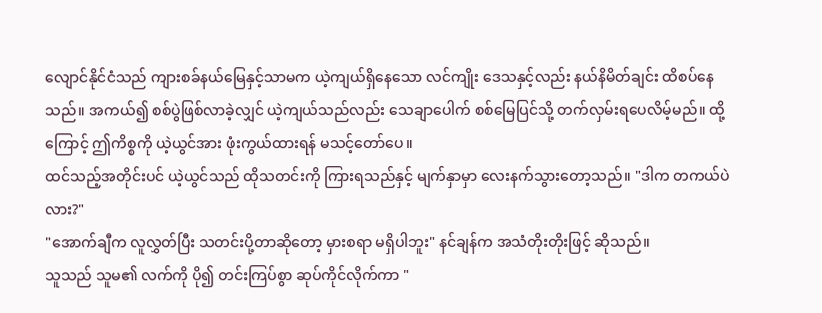လျောင်နိုင်ငံသည် ကျားစခ်နယ်မြေနှင့်သာမက ယဲ့ကျယ်ရှိနေသော လင်ကျိုး ဒေသနှင့်လည်း နယ်နိမိတ်ချင်း ထိစပ်နေသည်။ အကယ်၍ စစ်ပွဲဖြစ်လာခဲ့လျှင် ယဲ့ကျယ်သည်လည်း သေချာပေါက် စစ်မြေပြင်သို့ တက်လှမ်းရပေလိမ့်မည်။ ထို့ကြောင့် ဤကိစ္စကို ယဲ့ယွင်အား ဖုံးကွယ်ထားရန် မသင့်တော်ပေ။
ထင်သည့်အတိုင်းပင် ယဲ့ယွင်သည် ထိုသတင်းကို ကြားရသည်နှင့် မျက်နှာမှာ လေးနက်သွားတော့သည်။ "ဒါက တကယ်ပဲလား?"
"အောက်ချီက လူလွှတ်ပြီး သတင်းပို့တာဆိုတော့ မှားစရာ မရှိပါဘူး" နင်ချန်က အသံတိုးတိုးဖြင့် ဆိုသည်။
သူသည် သူမ၏ လက်ကို ပို၍ တင်းကြပ်စွာ ဆုပ်ကိုင်လိုက်ကာ "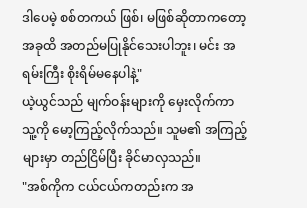ဒါပေမဲ့ စစ်တကယ် ဖြစ်၊ မဖြစ်ဆိုတာကတော့ အခုထိ အတည်မပြုနိုင်သေးပါဘူး၊ မင်း အရမ်းကြီး စိုးရိမ်မနေပါနဲ့"
ယဲ့ယွင်သည် မျက်ဝန်းများကို မှေးလိုက်ကာ သူ့ကို မော့ကြည့်လိုက်သည်။ သူမ၏ အကြည့်များမှာ တည်ငြိမ်ပြီး ခိုင်မာလှသည်။
"အစ်ကိုက ငယ်ငယ်ကတည်းက အ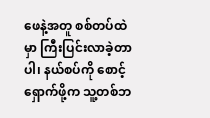ဖေနဲ့အတူ စစ်တပ်ထဲမှာ ကြီးပြင်းလာခဲ့တာပါ၊ နယ်စပ်ကို စောင့်ရှောက်ဖို့က သူ့တစ်ဘ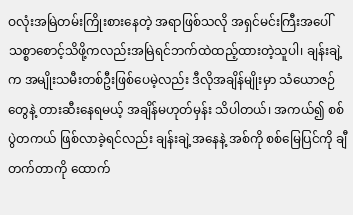ဝလုံးအမြဲတမ်းကြိုးစားနေတဲ့ အရာဖြစ်သလို အရှင်မင်းကြီးအပေါ် သစ္စာစောင့်သိဖို့ကလည်းအမြဲရင်ဘက်ထဲထည့်ထားတဲ့သူပါ၊ ချန်းချဲ့က အမျိုးသမီးတစ်ဦးဖြစ်ပေမဲ့လည်း ဒီလိုအချိန်မျိုးမှာ သံယောဇဉ်တွေနဲ့ တားဆီးနေရမယ့် အချိန်မဟုတ်မှန်း သိပါတယ်၊ အကယ်၍ စစ်ပွဲတကယ် ဖြစ်လာခဲ့ရင်လည်း ချန်းချဲ့အနေနဲ့ အစ်ကို စစ်မြေပြင်ကို ချီတက်တာကို ထောက်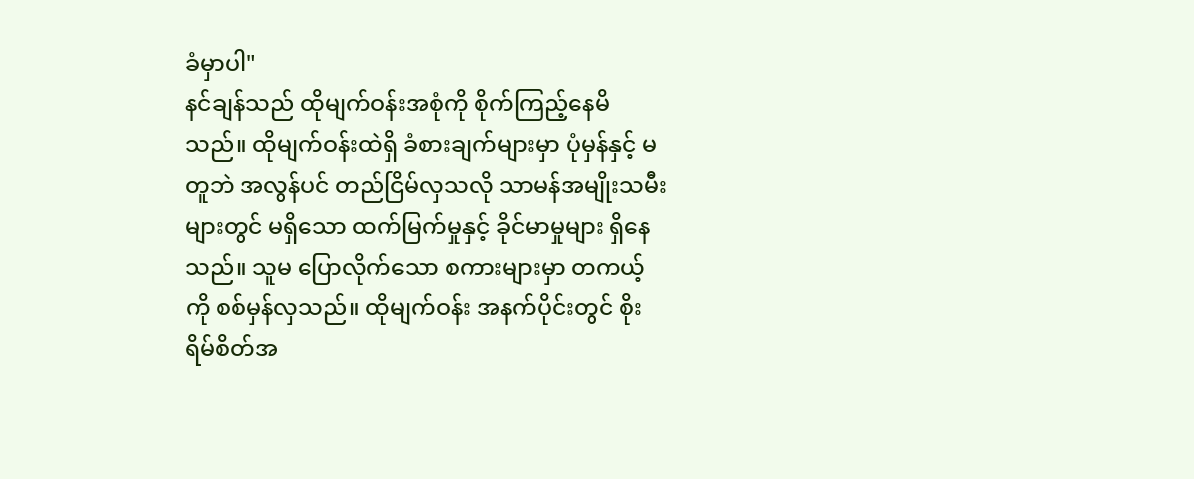ခံမှာပါ"
နင်ချန်သည် ထိုမျက်ဝန်းအစုံကို စိုက်ကြည့်နေမိသည်။ ထိုမျက်ဝန်းထဲရှိ ခံစားချက်များမှာ ပုံမှန်နှင့် မတူဘဲ အလွန်ပင် တည်ငြိမ်လှသလို သာမန်အမျိုးသမီးများတွင် မရှိသော ထက်မြက်မှုနှင့် ခိုင်မာမှုများ ရှိနေသည်။ သူမ ပြောလိုက်သော စကားများမှာ တကယ့်ကို စစ်မှန်လှသည်။ ထိုမျက်ဝန်း အနက်ပိုင်းတွင် စိုးရိမ်စိတ်အ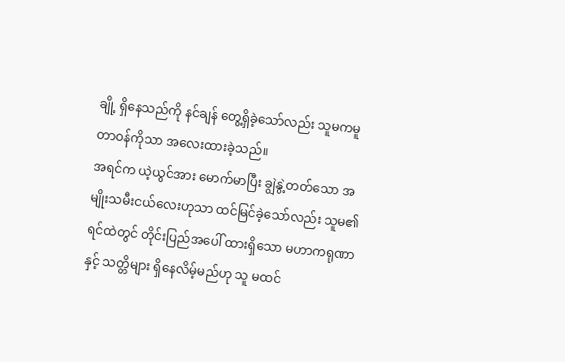ချို့ ရှိနေသည်ကို နင်ချန် တွေ့ရှိခဲ့သော်လည်း သူမကမူ တာဝန်ကိုသာ အလေးထားခဲ့သည်။
အရင်က ယဲ့ယွင်အား မောက်မာပြီး ချွဲနွဲ့တတ်သော အမျိုးသမီးငယ်လေးဟုသာ ထင်မြင်ခဲ့သော်လည်း သူမ၏ ရင်ထဲတွင် တိုင်းပြည်အပေါ် ထားရှိသော မဟာကရုဏာနှင့် သတ္တိများ ရှိနေလိမ့်မည်ဟု သူ မထင်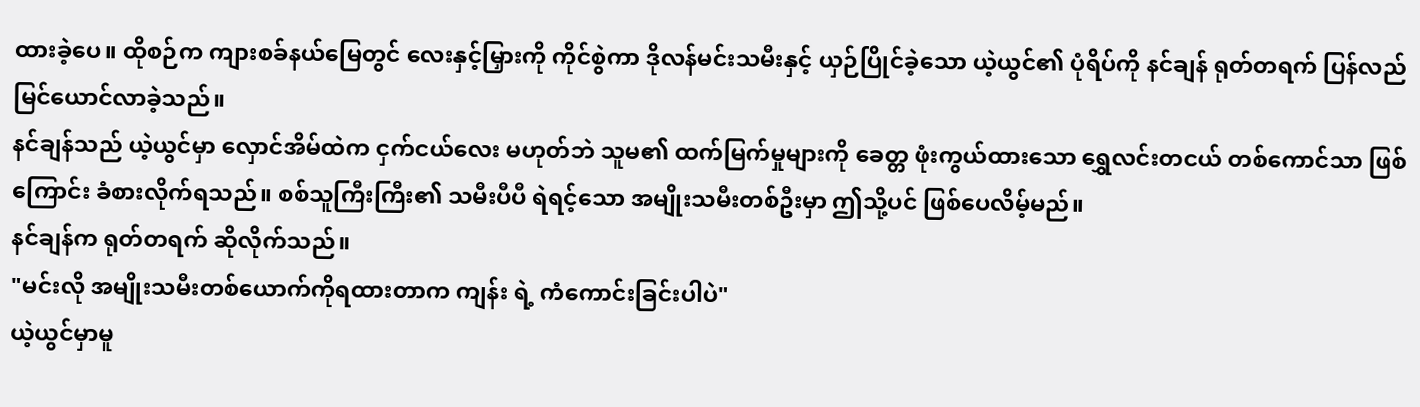ထားခဲ့ပေ။ ထိုစဉ်က ကျားစခ်နယ်မြေတွင် လေးနှင့်မြှားကို ကိုင်စွဲကာ ဒိုလန်မင်းသမီးနှင့် ယှဉ်ပြိုင်ခဲ့သော ယဲ့ယွင်၏ ပုံရိပ်ကို နင်ချန် ရုတ်တရက် ပြန်လည် မြင်ယောင်လာခဲ့သည်။
နင်ချန်သည် ယဲ့ယွင်မှာ လှောင်အိမ်ထဲက ငှက်ငယ်လေး မဟုတ်ဘဲ သူမ၏ ထက်မြက်မှုများကို ခေတ္တ ဖုံးကွယ်ထားသော ရွှေလင်းတငယ် တစ်ကောင်သာ ဖြစ်ကြောင်း ခံစားလိုက်ရသည်။ စစ်သူကြီးကြီး၏ သမီးပီပီ ရဲရင့်သော အမျိုးသမီးတစ်ဦးမှာ ဤသို့ပင် ဖြစ်ပေလိမ့်မည်။
နင်ချန်က ရုတ်တရက် ဆိုလိုက်သည်။
"မင်းလို အမျိုးသမီးတစ်ယောက်ကိုရထားတာက ကျန်း ရဲ့ ကံကောင်းခြင်းပါပဲ"
ယဲ့ယွင်မှာမူ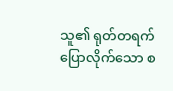သူ၏ ရုတ်တရက် ပြောလိုက်သော စ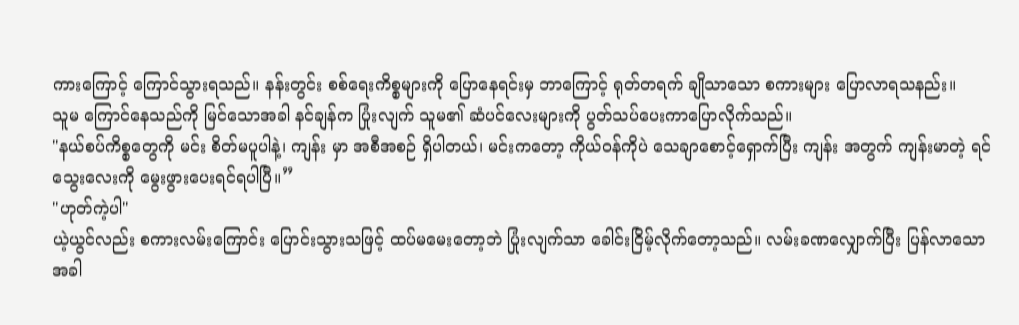ကားကြောင့် ကြောင်သွားရသည်။ နန်းတွင်း စစ်ရေးကိစ္စများကို ပြောနေရင်းမှ ဘာကြောင့် ရုတ်တရက် ချိုသာသော စကားများ ပြောလာရသနည်း။
သူမ ကြောင်နေသည်ကို မြင်သောအခါ နင်ချန်က ပြုံးလျက် သူမ၏ ဆံပင်လေးများကို ပွတ်သပ်ပေးကာပြောလိုက်သည်။
"နယ်စပ်ကိစ္စတွေကို မင်း စိတ်မပူပါနဲ့၊ ကျန်း မှာ အစီအစဉ် ရှိပါတယ်၊ မင်းကတော့ ကိုယ်ဝန်ကိုပဲ သေချာစောင့်ရှောက်ပြီး ကျန်း အတွက် ကျန်းမာတဲ့ ရင်သွေးလေးကို မွေးဖွားပေးရင်ရပါပြီ။”
"ဟုတ်ကဲ့ပါ"
ယဲ့ယွင်လည်း စကားလမ်းကြောင်း ပြောင်းသွားသဖြင့် ထပ်မမေးတော့ဘဲ ပြုံးလျက်သာ ခေါင်းငြိမ့်လိုက်တော့သည်။ လမ်းခဏလျှောက်ပြီး ပြန်လာသောအခါ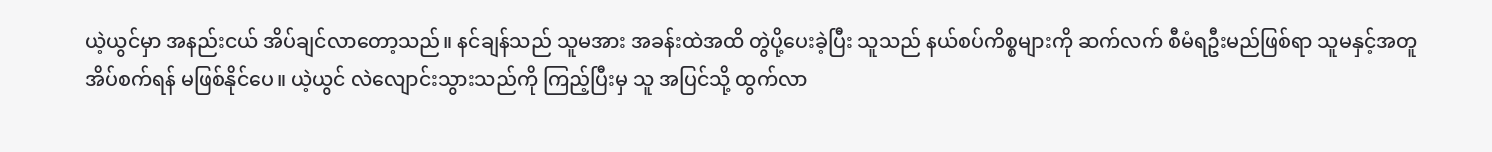ယဲ့ယွင်မှာ အနည်းငယ် အိပ်ချင်လာတော့သည်။ နင်ချန်သည် သူမအား အခန်းထဲအထိ တွဲပို့ပေးခဲ့ပြီး သူသည် နယ်စပ်ကိစ္စများကို ဆက်လက် စီမံရဦးမည်ဖြစ်ရာ သူမနှင့်အတူ အိပ်စက်ရန် မဖြစ်နိုင်ပေ။ ယဲ့ယွင် လဲလျောင်းသွားသည်ကို ကြည့်ပြီးမှ သူ အပြင်သို့ ထွက်လာ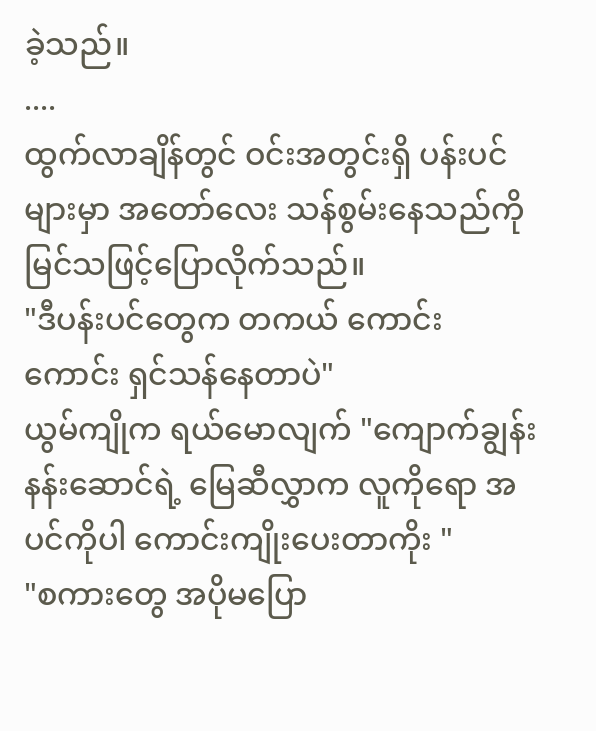ခဲ့သည်။
....
ထွက်လာချိန်တွင် ဝင်းအတွင်းရှိ ပန်းပင်များမှာ အတော်လေး သန်စွမ်းနေသည်ကို မြင်သဖြင့်ပြောလိုက်သည်။
"ဒီပန်းပင်တွေက တကယ် ကောင်းကောင်း ရှင်သန်နေတာပဲ"
ယွမ်ကျိုက ရယ်မောလျက် "ကျောက်ချွန်းနန်းဆောင်ရဲ့ မြေဆီလွှာက လူကိုရော အပင်ကိုပါ ကောင်းကျိုးပေးတာကိုး "
"စကားတွေ အပိုမပြော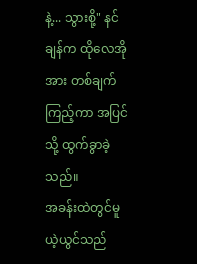နဲ့... သွားစို့" နင်
ချန်က ထိုလေအိုအား တစ်ချက်ကြည့်ကာ အပြင်သို့ ထွက်ခွာခဲ့သည်။
အခန်းထဲတွင်မူ ယဲ့ယွင်သည်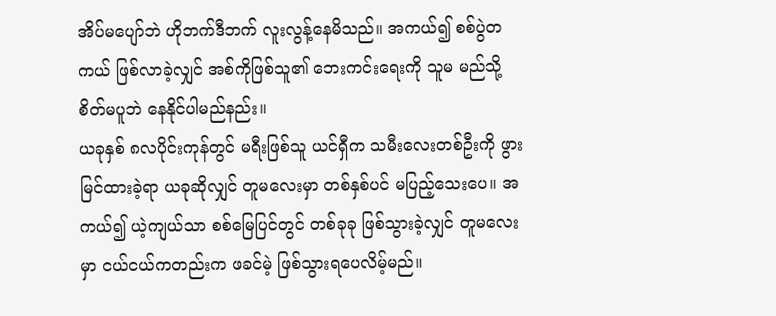အိပ်မပျော်ဘဲ ဟိုဘက်ဒီဘက် လူးလွန့်နေမိသည်။ အကယ်၍ စစ်ပွဲတကယ် ဖြစ်လာခဲ့လျှင် အစ်ကိုဖြစ်သူ၏ ဘေးကင်းရေးကို သူမ မည်သို့ စိတ်မပူဘဲ နေနိုင်ပါမည်နည်း။
ယခုနှစ် ၈လပိုင်းကုန်တွင် မရီးဖြစ်သူ ယင်ရှီက သမီးလေးတစ်ဦးကို ဖွားမြင်ထားခဲ့ရာ ယခုဆိုလျှင် တူမလေးမှာ တစ်နှစ်ပင် မပြည့်သေးပေ။ အကယ်၍ ယဲ့ကျယ်သာ စစ်မြေပြင်တွင် တစ်ခုခု ဖြစ်သွားခဲ့လျှင် တူမလေးမှာ ငယ်ငယ်ကတည်းက ဖခင်မဲ့ ဖြစ်သွားရပေလိမ့်မည်။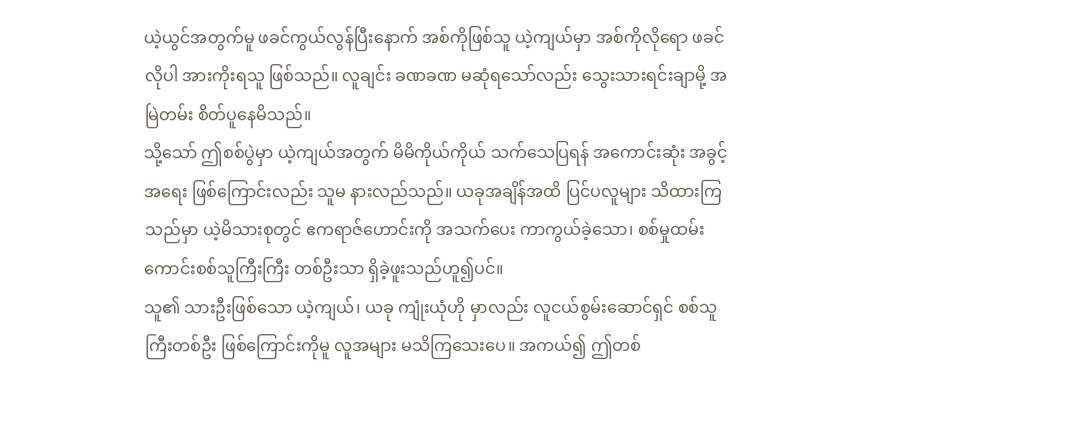ယဲ့ယွင်အတွက်မူ ဖခင်ကွယ်လွန်ပြီးနောက် အစ်ကိုဖြစ်သူ ယဲ့ကျယ်မှာ အစ်ကိုလိုရော ဖခင်လိုပါ အားကိုးရသူ ဖြစ်သည်။ လူချင်း ခဏခဏ မဆုံရသော်လည်း သွေးသားရင်းချာမို့ အမြဲတမ်း စိတ်ပူနေမိသည်။
သို့သော် ဤစစ်ပွဲမှာ ယဲ့ကျယ်အတွက် မိမိကိုယ်ကိုယ် သက်သေပြရန် အကောင်းဆုံး အခွင့်အရေး ဖြစ်ကြောင်းလည်း သူမ နားလည်သည်။ ယခုအချိန်အထိ ပြင်ပလူများ သိထားကြသည်မှာ ယဲ့မိသားစုတွင် ဧကရာဇ်ဟောင်းကို အသက်ပေး ကာကွယ်ခဲ့သော၊ စစ်မှုထမ်းကောင်းစစ်သူကြီးကြီး တစ်ဦးသာ ရှိခဲ့ဖူးသည်ဟူ၍ပင်။
သူ၏ သားဦးဖြစ်သော ယဲ့ကျယ်၊ ယခု ကျုံးယုံဟို မှာလည်း လူငယ်စွမ်းဆောင်ရှင် စစ်သူကြီးတစ်ဦး ဖြစ်ကြောင်းကိုမူ လူအများ မသိကြသေးပေ။ အကယ်၍ ဤတစ်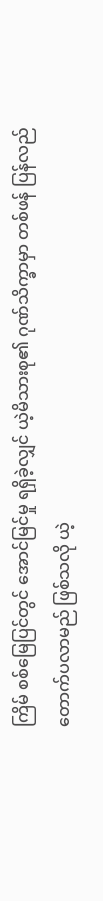ကြိမ် စစ်မြေပြင်တွင် အောင်မြင်မှု ရရှိခဲ့လျှင် ယဲ့မိသားစု၏ ဂုဏ်သိက္ခာမှာ တစ်ဖန် ပြန်လည် တောက်ပလာမည် ဖြစ်သလို ယဲ့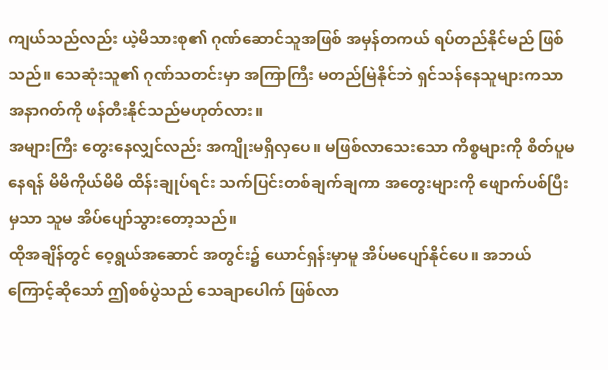ကျယ်သည်လည်း ယဲ့မိသားစု၏ ဂုဏ်ဆောင်သူအဖြစ် အမှန်တကယ် ရပ်တည်နိုင်မည် ဖြစ်သည်။ သေဆုံးသူ၏ ဂုဏ်သတင်းမှာ အကြာကြီး မတည်မြဲနိုင်ဘဲ ရှင်သန်နေသူများကသာ အနာဂတ်ကို ဖန်တီးနိုင်သည်မဟုတ်လား။
အများကြီး တွေးနေလျှင်လည်း အကျိုးမရှိလှပေ။ မဖြစ်လာသေးသော ကိစ္စများကို စိတ်ပူမနေရန် မိမိကိုယ်မိမိ ထိန်းချုပ်ရင်း သက်ပြင်းတစ်ချက်ချကာ အတွေးများကို ဖျောက်ပစ်ပြီးမှသာ သူမ အိပ်ပျော်သွားတော့သည်။
ထိုအချိန်တွင် ဝေ့ရွယ်အဆောင် အတွင်း၌ ယောင်ရှန်းမှာမူ အိပ်မပျော်နိုင်ပေ။ အဘယ်ကြောင့်ဆိုသော် ဤစစ်ပွဲသည် သေချာပေါက် ဖြစ်လာ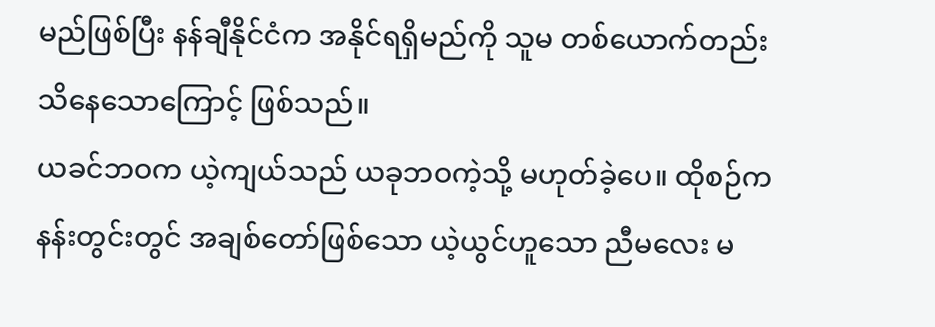မည်ဖြစ်ပြီး နန်ချီနိုင်ငံက အနိုင်ရရှိမည်ကို သူမ တစ်ယောက်တည်း သိနေသောကြောင့် ဖြစ်သည်။
ယခင်ဘဝက ယဲ့ကျယ်သည် ယခုဘဝကဲ့သို့ မဟုတ်ခဲ့ပေ။ ထိုစဉ်က နန်းတွင်းတွင် အချစ်တော်ဖြစ်သော ယဲ့ယွင်ဟူသော ညီမလေး မ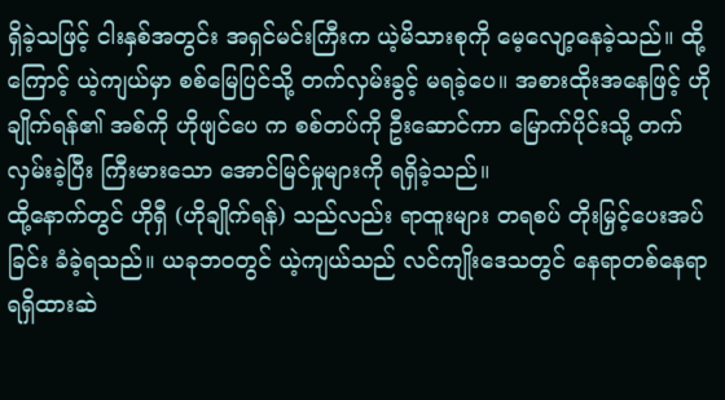ရှိခဲ့သဖြင့် ငါးနှစ်အတွင်း အရှင်မင်းကြီးက ယဲ့မိသားစုကို မေ့လျော့နေခဲ့သည်။ ထို့ကြောင့် ယဲ့ကျယ်မှာ စစ်မြေပြင်သို့ တက်လှမ်းခွင့် မရခဲ့ပေ။ အစားထိုးအနေဖြင့် ဟိုချိုက်ရန်၏ အစ်ကို ဟိုဖျင်ပေ က စစ်တပ်ကို ဦးဆောင်ကာ မြောက်ပိုင်းသို့ တက်လှမ်းခဲ့ပြီး ကြီးမားသော အောင်မြင်မှုများကို ရရှိခဲ့သည်။
ထို့နောက်တွင် ဟိုရှီ (ဟိုချိုက်ရန်) သည်လည်း ရာထူးများ တရစပ် တိုးမြှင့်ပေးအပ်ခြင်း ခံခဲ့ရသည်။ ယခုဘဝတွင် ယဲ့ကျယ်သည် လင်ကျိုးဒေသတွင် နေရာတစ်နေရာ ရရှိထားဆဲ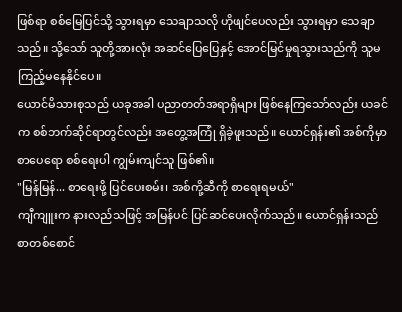ဖြစ်ရာ စစ်မြေပြင်သို့ သွားရမှာ သေချာသလို ဟိုဖျင်ပေလည်း သွားရမှာ သေချာသည်။ သို့သော် သူတို့အားလုံး အဆင်ပြေပြေနှင့် အောင်မြင်မှုရသွားသည်ကို သူမ ကြည့်မနေနိုင်ပေ။
ယောင်မိသားစုသည် ယခုအခါ ပညာတတ်အရာရှိများ ဖြစ်နေကြသော်လည်း ယခင်က စစ်ဘက်ဆိုင်ရာတွင်လည်း အတွေ့အကြုံ ရှိခဲ့ဖူးသည်။ ယောင်ရှန်း၏ အစ်ကိုမှာ စာပေရော စစ်ရေးပါ ကျွမ်းကျင်သူ ဖြစ်၏။
"မြန်မြန်... စာရေးဖို့ ပြင်ပေးစမ်း၊ အစ်ကို့ဆီကို စာရေးရမယ်"
ကျီကျူးက နားလည်သဖြင့် အမြန်ပင် ပြင်ဆင်ပေးလိုက်သည်။ ယောင်ရှန်းသည် စာတစ်စောင်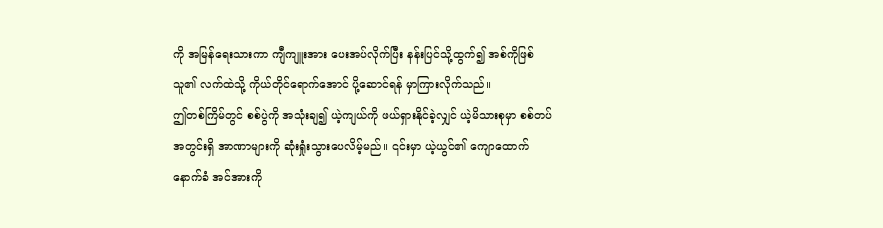ကို အမြန်ရေးသားကာ ကျီကျူးအား ပေးအပ်လိုက်ပြီး နန်းပြင်သို့ထွက်၍ အစ်ကိုဖြစ်သူ၏ လက်ထဲသို့ ကိုယ်တိုင်ရောက်အောင် ပို့ဆောင်ရန် မှာကြားလိုက်သည်။
ဤတစ်ကြိမ်တွင် စစ်ပွဲကို အသုံးချ၍ ယဲ့ကျယ်ကို ဖယ်ရှားနိုင်ခဲ့လျှင် ယဲ့မိသားစုမှာ စစ်တပ်အတွင်းရှိ အာဏာများကို ဆုံးရှုံးသွားပေလိမ့်မည်။ ၎င်းမှာ ယဲ့ယွင်၏ ကျောထောက်နောက်ခံ အင်အားကို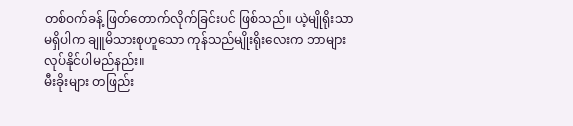တစ်ဝက်ခန့် ဖြတ်တောက်လိုက်ခြင်းပင် ဖြစ်သည်။ ယဲ့မျိုရိုးသာမရှိပါက ချူမိသားစုဟူသော ကုန်သည်မျိုးရိုးလေးက ဘာများ လုပ်နိုင်ပါမည်နည်း။
မီးခိုးများ တဖြည်း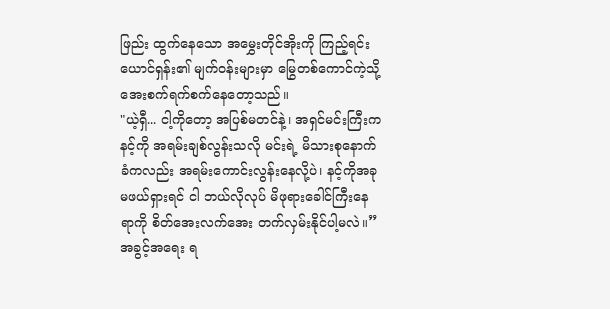ဖြည်း ထွက်နေသော အမွှေးတိုင်အိုးကို ကြည့်ရင်း ယောင်ရှန်း၏ မျက်ဝန်းများမှာ မြွေတစ်ကောင်ကဲ့သို့ အေးစက်ရက်စက်နေတော့သည်။
"ယဲ့ရှီ... ငါ့ကိုတော့ အပြစ်မတင်နဲ့၊ အရှင်မင်းကြီးက နင့်ကို အရမ်းချစ်လွန်းသလို မင်းရဲ့ မိသားစုနောက်ခံကလည်း အရမ်းကောင်းလွန်းနေလို့ပဲ၊ နင့်ကိုအခု မဖယ်ရှားရင် ငါ ဘယ်လိုလုပ် မိဖုရားခေါင်ကြီးနေရာကို စိတ်အေးလက်အေး တက်လှမ်းနိုင်ပါ့မလဲ။”
အခွင့်အရေး ရ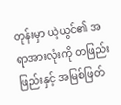တုန်းမှာ ယဲ့ယွင်၏ အရာအားလုံးကို တဖြည်းဖြည်းနှင့် အမြစ်ဖြတ်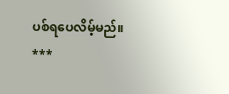ပစ်ရပေလိမ့်မည်။
***